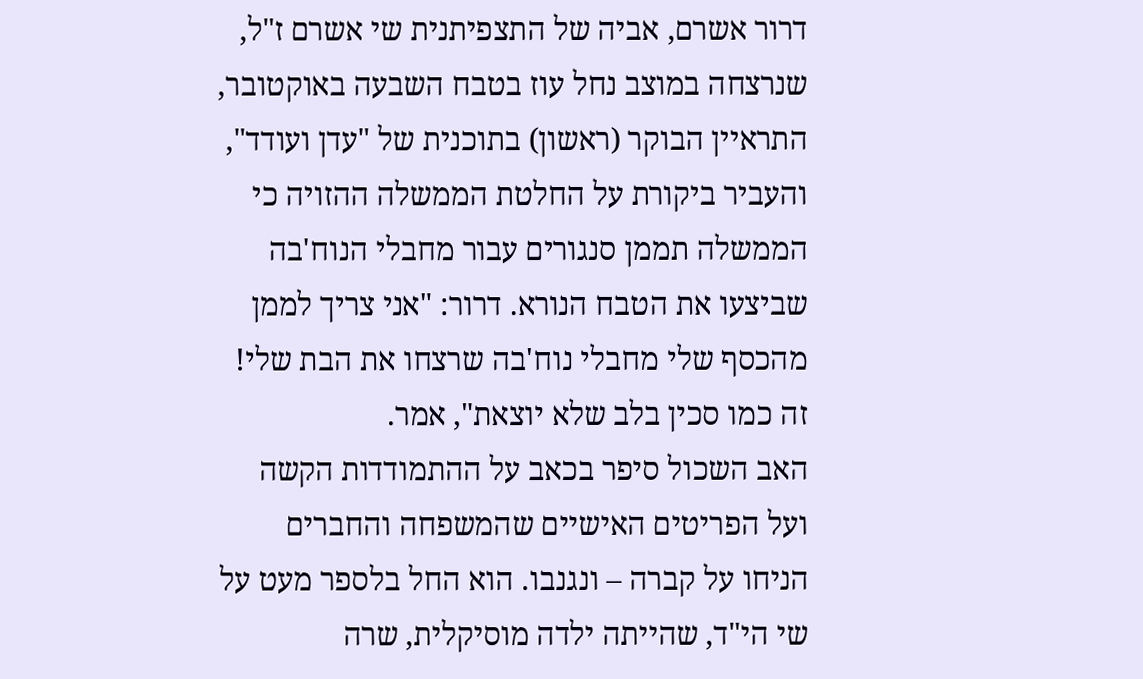דרור אשרם, אביה של התצפיתנית שי אשרם ז"ל, שנרצחה במוצב נחל עוז בטבח השבעה באוקטובר, התראיין הבוקר (ראשון) בתוכנית של "עדן ועודד", והעביר ביקורת על החלטת הממשלה ההזויה כי הממשלה תממן סנגורים עבור מחבלי הנוח'בה שביצעו את הטבח הנורא. דרור: "אני צריך לממן מהכסף שלי מחבלי נוח'בה שרצחו את הבת שלי! זה כמו סכין בלב שלא יוצאת", אמר.
האב השכול סיפר בכאב על ההתמודדות הקשה ועל הפריטים האישיים שהמשפחה והחברים הניחו על קברה – ונגנבו. הוא החל בלספר מעט על שי הי"ד, שהייתה ילדה מוסיקלית, שרה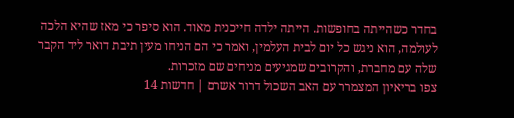בחדר כשהייתה בחופשות. הייתה ילדה חייכנית מאוד. הוא סיפר כי מאז שהיא הלכה לעולמה, הוא ניגש כל יום לבית העלמין, ואמר כי הם הניחו מעין תיבת דואר ליד הקבר שלה עם מחברת, והקרובים שמגיעים מניחים שם מזכרות.
צפו בריאיון המצמרר עם האב השכול דרור אשרם | חדשות 14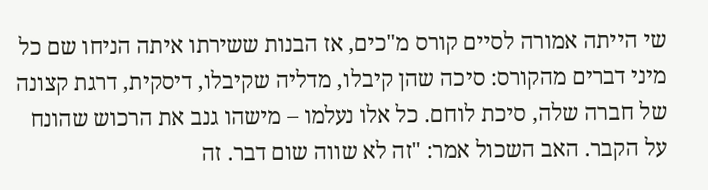שי הייתה אמורה לסיים קורס מ"כים, אז הבנות ששירתו איתה הניחו שם כל מיני דברים מהקורס: סיכה שהן קיבלו, מדליה שקיבלו, דיסקית, דרגת קצונה של חברה שלה, סיכת לוחם. כל אלו נעלמו – מישהו גנב את הרכוש שהונח על הקבר. האב השכול אמר: "זה לא שווה שום דבר. זה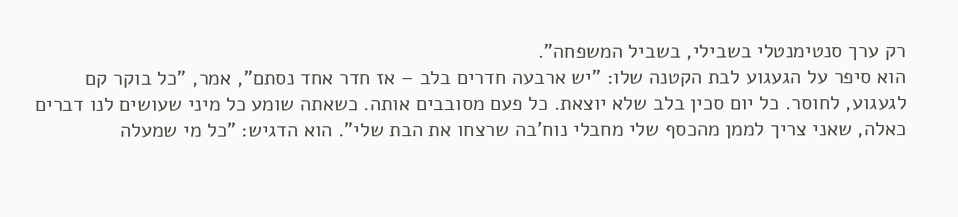רק ערך סנטימנטלי בשבילי, בשביל המשפחה".
הוא סיפר על הגעגוע לבת הקטנה שלו: "יש ארבעה חדרים בלב – אז חדר אחד נסתם", אמר, "כל בוקר קם לגעגוע, לחוסר. כל יום סכין בלב שלא יוצאת. כל פעם מסובבים אותה. כשאתה שומע כל מיני שעושים לנו דברים כאלה, שאני צריך לממן מהכסף שלי מחבלי נוח'בה שרצחו את הבת שלי". הוא הדגיש: "כל מי שמעלה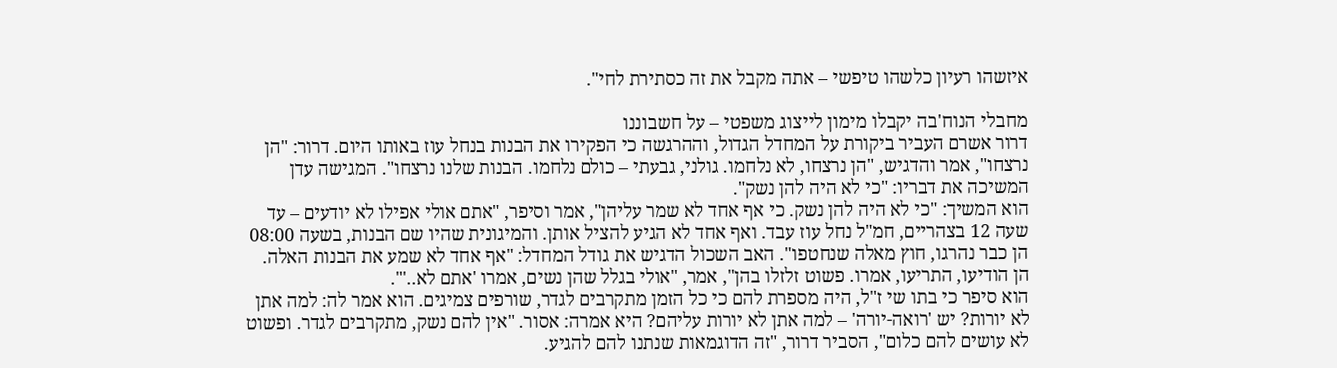איזשהו רעיון כלשהו טיפשי – אתה מקבל את זה כסתירת לחי".

מחבלי הנוח'בה יקבלו מימון לייצוג משפטי – על חשבוננו
דרור אשרם העביר ביקורת על המחדל הגדול, וההרגשה כי הפקירו את הבנות בנחל עוז באותו היום. דרור: "הן נרצחו", אמר והדגיש, "הן נרצחו, לא נלחמו. גולני, גבעתי – כולם נלחמו. הבנות שלנו נרצחו". המגישה עדן המשיכה את דבריו: "כי לא היה להן נשק".
הוא המשיך: "כי לא היה להן נשק. כי אף אחד לא שמר עליהן", אמר וסיפר, "אתם אולי אפילו לא יודעים – עד שעה 12 בצהריים, חמ"ל נחל עוז עבד. ואף אחד לא הגיע להציל אותן. והמיגונית שהיו שם הבנות, בשעה 08:00 הן כבר נהרגו, חוץ מאלה שנחטפו". האב השכול הדגיש את גודל המחדל: "אף אחד לא שמע את הבנות האלה. הן הודיעו, התריעו, אמרו. פשוט זלזלו בהן", אמר, "אולי בגלל שהן נשים, אמרו 'אתם לא..'".
הוא סיפר כי בתו שי ז"ל, היה מספרת להם כי כל הזמן מתקרבים לגדר, שורפים צמיגים. הוא אמר לה: למה אתן לא יורות? יש 'רואה-יורה' – למה אתן לא יורות עליהם? היא אמרה: אסור. "אין להם נשק, מתקרבים לגדר. ופשוט לא עושים להם כלום", הסביר דרור, "זה הדוגמאות שנתנו להם להגיע.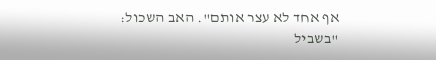אף אחד לא עצר אותם". האב השכול: "בשביל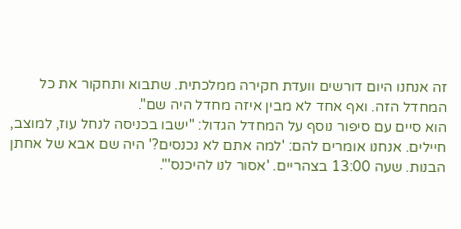זה אנחנו היום דורשים וועדת חקירה ממלכתית. שתבוא ותחקור את כל המחדל הזה. ואף אחד לא מבין איזה מחדל היה שם".
הוא סיים עם סיפור נוסף על המחדל הגדול: "ישבו בכניסה לנחל עוז, למוצב, חיילים. אנחנו אומרים להם: 'למה אתם לא נכנסים?' היה שם אבא של אחתן הבנות. שעה 13:00 בצהריים. 'אסור לנו להיכנס'".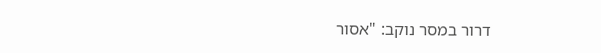דרור במסר נוקב: "אסור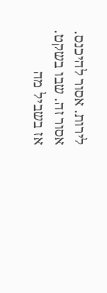לירות. אסור להיכנס. אסור זה. שבו בשקט. אז בשביל מה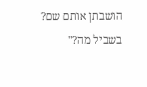הושבתן אותם שם? בשביל מה?"